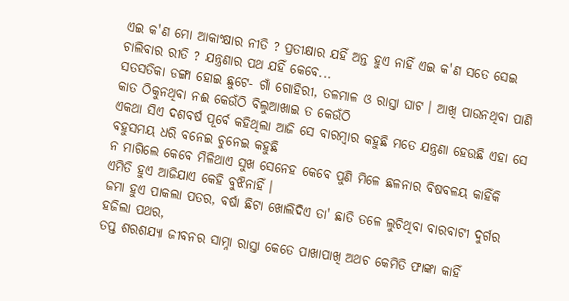ଏଇ କ'ଣ ମୋ ଆକାଂକ୍ଷାର ନୀତି ? ପ୍ରତୀକ୍ଷାର ଯହିଁ ଅନ୍ତ ହୁଏ ନାହିଁ ଏଇ କ'ଣ ସତେ ସେଇ ଚାଲିବାର ରୀତି ? ଯନ୍ତ୍ରଣାର ପଥ ଯହିଁ କେବେ...
ସତସତିକା ଡଙ୍ଗା ହୋଇ ଛୁଟେ- ଗାଁ ଗୋହିରୀ, ତଳମାଳ ଓ ରାସ୍ତା ଘାଟ । ଆଖି ପାଉନଥିବା ପାଣି କାତ ଠିକୁନଥିବା ନଈ କେଉଁଠି ବିଲୁଆଖାଇ ତ କେଉଁଠି
ଏକଥା ସିଏ ଦଶବର୍ଷ ପୂର୍ବେ କହିଥିଲା ଆଜି ସେ ବାରମ୍ୱାର କହୁଛି ମତେ ଯନ୍ତ୍ରଣା ହେଉଛି ଏହା ସେ ବହୁସମୟ ଧରି ବନେଇ ଚୁନେଇ କହୁଛି
ନ ମାଗିଲେ କେବେ ମିଳିଥାଏ ସୁଖ ସେନେହ କେବେ ପୁଣି ମିଳେ ଛଳନାର ବିଷବଳୟ କାହିଁକି ଏମିତି ହୁଏ ଆଜିଯାଏ କେହି ବୁଝିନାହିଁ ।
ଜମା ହୁଏ ପାକଲା ପତର, ବର୍ଷା ଛିଟା ଖୋଲିଦିଏ ତା' ଛାତି ତଳେ ଲୁଚିଥିବା ବାରବାଟୀ ଦୁର୍ଗର ହଜିଲା ପଥର,
ତପ୍ତ ଶରଶଯ୍ୟା ଜୀବନର ସାମ୍ନା ରାସ୍ତା କେତେ ପାଖାପାଖି ଅଥଚ କେମିତି ଫାଙ୍କା କାହିଁ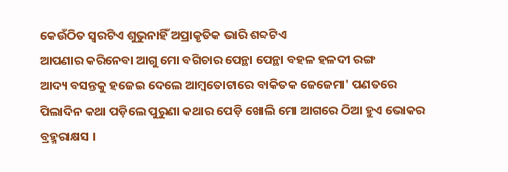କେଉଁଠିତ ସ୍ୱରଟିଏ ଶୁଭୁନାହିଁ ଅପ୍ରାକୃତିକ ଭାରି ଶବ୍ଦଟିଏ
ଆପଣାର କରିନେବା ଆଗୁ ମୋ ବଗିଚାର ପେନ୍ଥା ପେନ୍ଥା ବହଳ ହଳଦୀ ରଙ୍ଗ
ଆଦ୍ୟ ବସନ୍ତକୁ ହଜେଇ ଦେଲେ ଆମ୍ୱତୋଟାରେ ବାକିତକ ଜେଜେମା' ପଣତରେ
ପିଲାଦିନ କଥା ପଡ଼ିଲେ ପୁରୁଣା କଥାର ପେଡ଼ି ଖୋଲି ମୋ ଆଗରେ ଠିଆ ହୁଏ ଭୋକର ବ୍ରହ୍ମରାକ୍ଷସ ।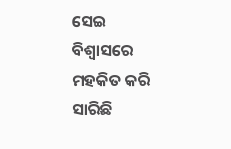ସେଇ ବିଶ୍ୱାସରେ ମହକିତ କରି ସାରିଛି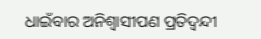ଧାଇଁବାର ଅନିଶ୍ୱାସୀପଣ ପ୍ରତିଦ୍ୱନ୍ଦୀ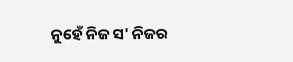ନୁହେଁ ନିଜ ସ' ନିଜର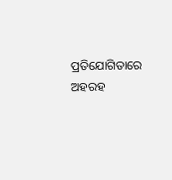ପ୍ରତିଯୋଗିତାରେ ଅହରହ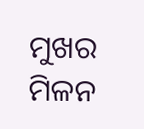ମୁଖର ମିଳନ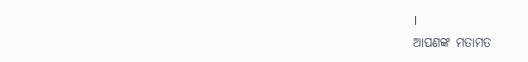।
ଆପଣଙ୍କ ମତାମତ